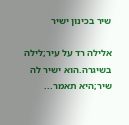שיר בכינון ישיר

אלילה רד על עיר;לילה בשיגרה.הוא ישיר לה שיר;היא תאמר...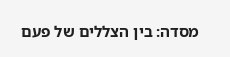מסדה: בין הצללים של פעם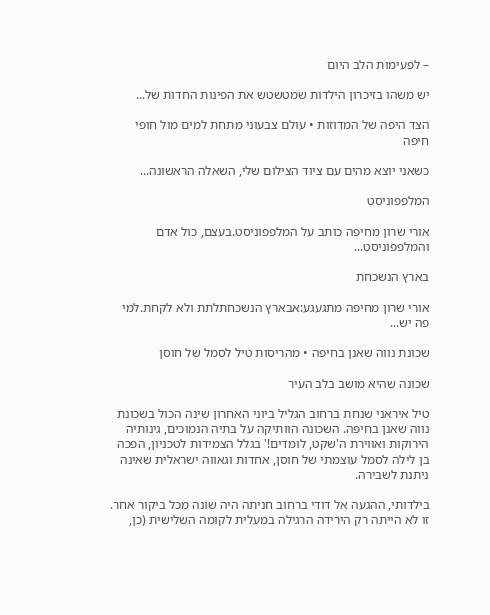– לפעימות הלב היום

יש משהו בזיכרון הילדות שמטשטש את הפינות החדות של...

הצד היפה של המדוזות • עולם צבעוני מתחת למים מול חופי חיפה

כשאני יוצא מהים עם ציוד הצילום שלי, השאלה הראשונה...

המלפפוניסט

אורי שרון מחיפה כותב על המלפפוניסט.בעצם, כול אדם והמלפפוניסט...

בארץ הנשכחת

אורי שרון מחיפה מתגעגע:אבארץ הנשכחתלתת ולא לקחת.למי פה יש...

שכונת נווה שאנן בחיפה • מהריסות טיל לסמל של חוסן

שכונה שהיא מושב בלב העיר

טיל איראני שנחת ברחוב הגליל ביוני האחרון שינה הכול בשכונת נווה שאנן בחיפה. השכונה הוותיקה על בתיה הנמוכים, גינותיה הירוקות ואווירת ה'שקט, לומדים!' בגלל הצמידות לטכניון, הפכה בן לילה לסמל עוצמתי של חוסן, אחדות וגאווה ישראלית שאינה ניתנת לשבירה.

בילדותי, ההגעה אל דודי ברחוב חניתה היה שונה מכל ביקור אחר. זו לא הייתה רק הירידה הרגילה במעלית לקומה השלישית (כן,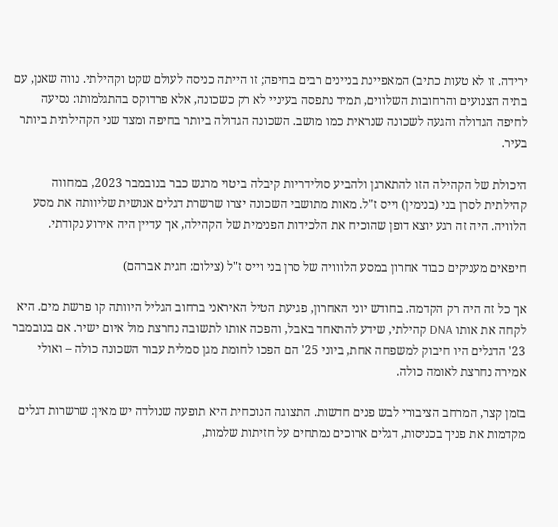ירידה. זו לא טעות כתיב) המאפיינת בניינים רבים בחיפה; זו הייתה כניסה לעולם שקט וקהילתי. נווה שאנן, עם בתיה הצנועים והרחובות השלווים, תמיד נתפסה בעיניי לא רק כשכונה, אלא פרדוקס בהתגלמותו: נסיעה לחיפה הגדולה והגעה לשכונה שנראית כמו מושב. השכונה הגדולה ביותר בחיפה ומצד שני הקהילתית ביותר בעיר.

היכולת של הקהילה הזו להתארגן ולהביע סולידריות קיבלה ביטוי מרגש כבר בנובמבר 2023, במחווה קהילתית לסרן בני (בנימין) וייס ז"ל. מאות מתושבי השכונה יצרו שרשרת דגלים אנושית שליוותה את מסע הלוויה. היה זה רגע יוצא דופן שהוכיח את הלכידות הפנימית של הקהילה, אך עדיין היה אירוע נקודתי.

חיפאים מעניקים כבוד אחרון במסע הלווויה של סרן בני וייס ז"ל (צילום: חגית אברהם)

אך כל זה היה רק הקדמה. בחודש יוני האחרון, פגיעת הטיל האיראני ברחוב הגליל היוותה קו פרשת מים. היא לקחה את אותו DNA קהילתי, שידע להתאחד באבל, והפכה אותו לתשובה נחרצת מול איום ישיר. אם בנובמבר 23' הדגלים היו חיבוק למשפחה אחת, ביוני 25' הם הפכו לחומת מגן סמלית עבור השכונה כולה – ואולי אמירה נחרצת לאומה כולה.

בזמן קצר, המרחב הציבורי לבש פנים חדשות. התצוגה הנוכחית היא תופעה שנולדה יש מאין: שרשרות דגלים מקדמות את פניך בכניסות, דגלים ארוכים נמתחים על חזיתות שלמות,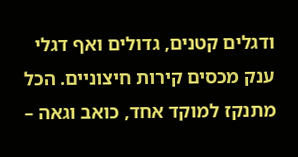ודגלים קטנים, גדולים ואף דגלי ענק מכסים קירות חיצוניים. הכל מתנקז למוקד אחד, כואב וגאה –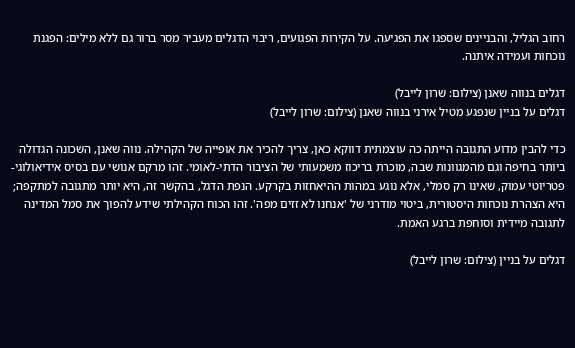רחוב הגליל, והבניינים שספגו את הפגיעה. על הקירות הפגועים, ריבוי הדגלים מעביר מסר ברור גם ללא מילים: הפגנת נוכחות ועמידה איתנה.

דגלים בנווה שאנן (צילום: שרון לייבל)
דגלים על בניין שנפגע מטיל אירני בנווה שאנן (צילום: שרון לייבל)

כדי להבין מדוע התגובה הייתה כה עוצמתית דווקא כאן, צריך להכיר את אופייה של הקהילה. נווה שאנן, השכונה הגדולה ביותר בחיפה וגם מהמגוונות שבה, מוכרת בריכוז משמעותי של הציבור הדתי-לאומי. זהו מרקם אנושי עם בסיס אידיאולוגי-פטריוטי עמוק, שאינו רק סמלי, אלא נוגע במהות ההיאחזות בקרקע. הנפת הדגל, בהקשר זה, היא יותר מתגובה למתקפה; היא הצהרת נוכחות היסטורית, ביטוי מודרני של 'אנחנו לא זזים מפה'. זהו הכוח הקהילתי שידע להפוך את סמל המדינה לתגובה מיידית וסוחפת ברגע האמת.

דגלים על בניין (צילום: שרון לייבל)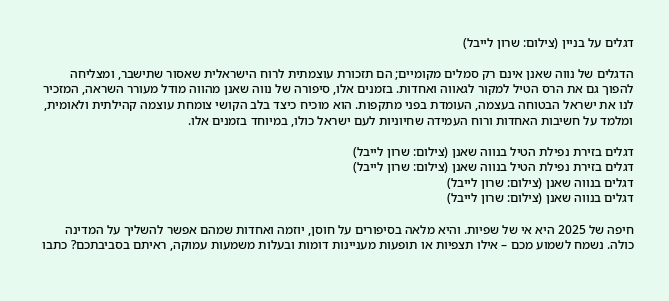דגלים על בניין (צילום: שרון לייבל)

הדגלים של נווה שאנן אינם רק סמלים מקומיים; הם תזכורת עוצמתית לרוח הישראלית שאסור שתישבר, ומצליחה להפוך גם את הרס הטיל למקור לגאווה ואחדות. בזמנים אלו, סיפורה של נווה שאנן מהווה מודל מעורר השראה, המזכיר לנו את ישראל הבטוחה בעצמה, העומדת בפני מתקפות. הוא מוכיח כיצד בלב הקושי צומחת עוצמה קהילתית ולאומית, ומלמד על חשיבות האחדות ורוח העמידה שחיוניות לעם ישראל כולו, במיוחד בזמנים אלו.

דגלים בזירת נפילת הטיל בנווה שאנן (צילום: שרון לייבל)
דגלים בזירת נפילת הטיל בנווה שאנן (צילום: שרון לייבל)
דגלים בנווה שאנן (צילום: שרון לייבל)
דגלים בנווה שאנן (צילום: שרון לייבל)

חיפה של 2025 היא אי של שפיות. והיא מלאה בסיפורים על חוסן, יוזמה ואחדות שמהם אפשר להשליך על המדינה כולה. נשמח לשמוע מכם – אילו תצפיות או תופעות מעניינות דומות ובעלות משמעות עמוקה, ראיתם בסביבתכם? כתבו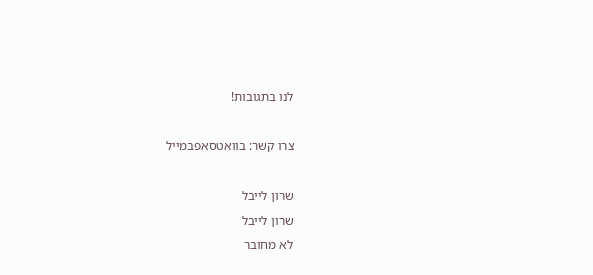לנו בתגובות!

צרו קשר: בוואטסאפבמייל

שרון לייבל
שרון לייבל
לא מחובר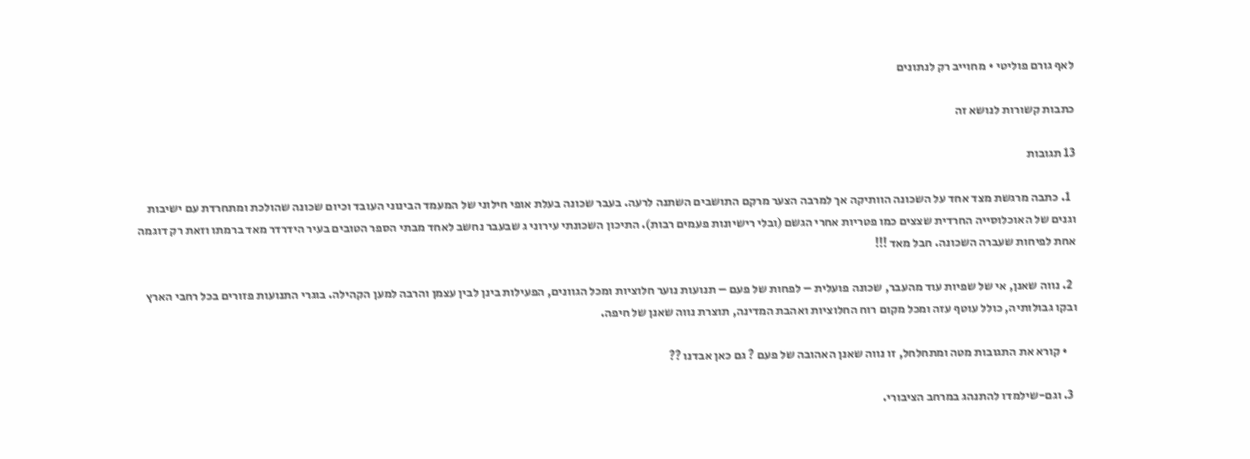לאף גורם פוליטי • מחוייב רק לנתונים

כתבות קשורות לנושא זה

13 תגובות

  1. כתבה מרגשת מצד אחד על השכונה הוותיקה אך למרבה הצער מרקם התושבים השתנה לרעה. בעבר שכונה בעלת אופי חילוני של המעמד הבינוני העובד וכיום שכונה שהולכת ומתחרדת עם ישיבות וגנים של האוכלוסייה החרדית שצצים כמו פטריות אחרי הגשם (ובלי רישיונות פעמים רבות). התיכון השכונתי עירוני ג שבעבר נחשב לאחד מבתי הספר הטובים בעיר הידרדר מאד ברמתו וזאת רק דוגמה אחת לפיחות שעברה השכונה. חבל מאד !!!

  2. נווה שאנן, אי של שפיות עוד מהעבר, שכונה פועלית – לפחות של פעם – תנועות נוער חלוציות ומכל הגוונים, הפעילות בינן לבין עצמן והרבה למען הקהילה. בוגרי התנועות פזורים בכל רחבי הארץ ובקו גבולותיה, כולל עוטף עזה ומכל מקום רוח החלוציות ואהבת המדינה, תוצרת נווה שאנן של חיפה.

    • קורא את התגובות מטה ומתחלחל, זו נווה שאנן האהובה של פעם ? גם כאן אבדנו ??

  3. וגם-שילמדו להתנהג במרחב הציבורי.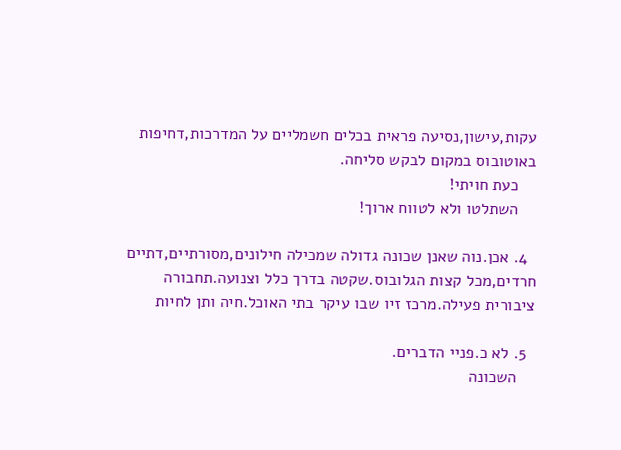עקות,עישון,נסיעה פראית בכלים חשמליים על המדרכות,דחיפות באוטובוס במקום לבקש סליחה.
    כעת חויתי!
    השתלטו ולא לטווח ארוך!

  4. אכן.נוה שאנן שכונה גדולה שמכילה חילונים,מסורתיים,דתיים חרדים,מכל קצות הגלובוס.שקטה בדרך כלל וצנועה.תחבורה ציבורית פעילה.מרכז זיו שבו עיקר בתי האוכל.חיה ותן לחיות

  5. לא כ.פניי הדברים.
    השכונה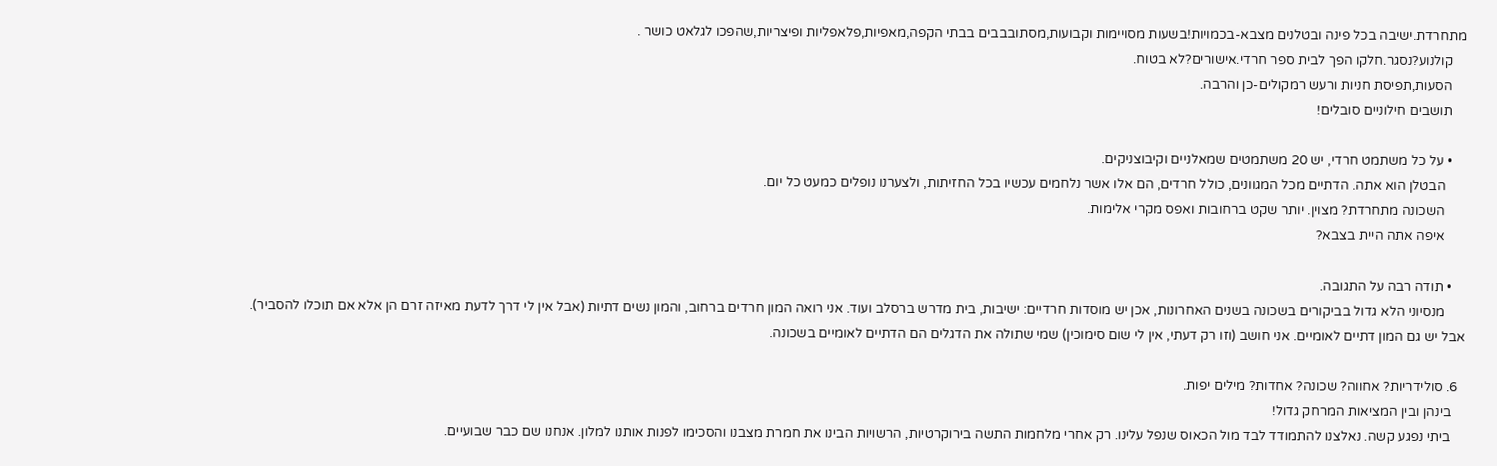מתחרדת.ישיבה בכל פינה ובטלנים מצבא-בכמויות!בשעות מסויימות וקבועות,מסתובבבים בבתי הקפה,מאפיות,פלאפליות ופיצריות,שהפכו לגלאט כושר .
    קולנוע?נסגר.חלקו הפך לבית ספר חרדי.אישורים?לא בטוח.
    הסעות,תפיסת חניות ורעש רמקולים-כן והרבה.
    תושבים חילוניים סובלים!

    • על כל משתמט חרדי, יש 20 משתמטים שמאלניים וקיבוצניקים.
      הבטלן הוא אתה. הדתיים מכל המגוונים, כולל חרדים, הם אלו אשר נלחמים עכשיו בכל החזיתות, ולצערנו נופלים כמעט כל יום.
      השכונה מתחרדת? מצוין. יותר שקט ברחובות ואפס מקרי אלימות.
      איפה אתה היית בצבא?

    • תודה רבה על התגובה.
      מנסיוני הלא גדול בביקורים בשכונה בשנים האחרונות, אכן יש מוסדות חרדיים: ישיבות, בית מדרש ברסלב ועוד. אני רואה המון חרדים ברחוב, והמון נשים דתיות (אבל אין לי דרך לדעת מאיזה זרם הן אלא אם תוכלו להסביר). אבל יש גם המון דתיים לאומיים. אני חושב (וזו רק דעתי, אין לי שום סימוכין) שמי שתולה את הדגלים הם הדתיים לאומיים בשכונה.

  6. סולידריות? אחווה? שכונה? אחדות? מילים יפות.
    בינהן ובין המציאות המרחק גדול!
    ביתי נפגע קשה. נאלצנו להתמודד לבד מול הכאוס שנפל עלינו. רק אחרי מלחמות התשה בירוקרטיות, הרשויות הבינו את חמרת מצבנו והסכימו לפנות אותנו למלון. אנחנו שם כבר שבועיים.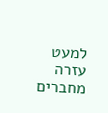למעט עזרה מחברים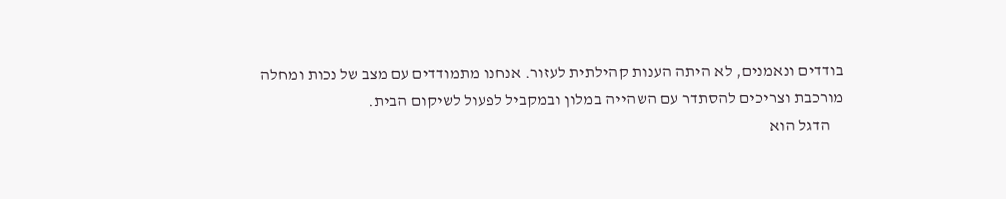בודדים ונאמנים, לא היתה הענות קהילתית לעזור. אנחנו מתמודדים עם מצב של נכות ומחלה מורכבת וצריכים להסתדר עם השהייה במלון ובמקביל לפעול לשיקום הבית.
    הדגל הוא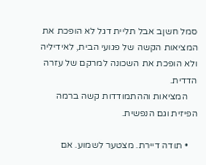סמל חשןב אבל תליית דגל לא הופכת את המציאות הקשה של פגועי הבית, לאידיליה ולא הופכת את השכונה למרקם של עזרה הדדית.
    המציאות וההתמודדות קשה ברמה הפיזית וגם הנפשית.

    • תודה דיירת. מצטער לשמוע. אם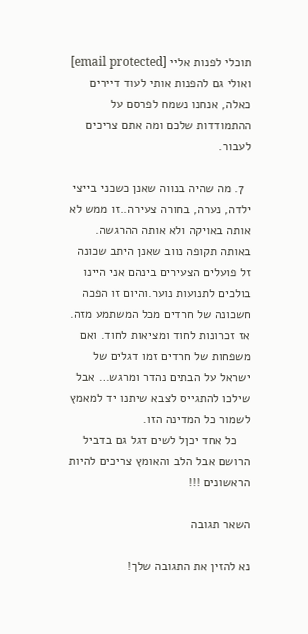תוכלי לפנות אליי [email protected] ואולי גם להפנות אותי לעוד דיירים כאלה, אנחנו נשמח לפרסם על ההתמודדות שלכם ומה אתם צריכים לעבור.

  7. מה שהיה בנווה שאנן כשכני בייצי ילדה, נערה, בחורה צעירה..זו ממש לא אותה באויקה ולא אותה ההרגשה. באותה תקופה נווב שאנן היתב שכונה זל פועלים הצעירים בינהם אני היינו בולכים לתנועות נוער.והיום זו הפכה חשכונה של חרדים מכל המשתמע מזה. אז זכרונות לחוד ומציאות לחוד. ואם משפחות של חרדים זמו דגלים של ישראל על הבתים נהדר ומרגש… אבל שילכו להתגייס לצבא שיתנו יד למאמץ לשמור כל המדינה הזו.
    כל אחד יכןל לשים דגל גם בדביל הרושם אבל הלב והאומץ צריכים להיות הראשונים !!!

השאר תגובה

נא להזין את התגובה שלך!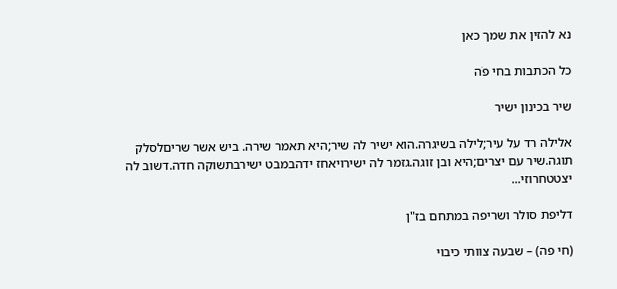נא להזין את שמך כאן

כל הכתבות בחי פֹה

שיר בכינון ישיר

אלילה רד על עיר;לילה בשיגרה.הוא ישיר לה שיר;היא תאמר שירה. ביש אשר שריםלסלק תוגה.שיר עם יצרים;היא ובן זוגה.גזמר לה ישירויאחז ידהבמבט ישירבתשוקה חדה.דשוב לה יצטטחרוזי...

דליפת סולר ושריפה במתחם בז"ן

(חי פה) – שבעה צוותי כיבוי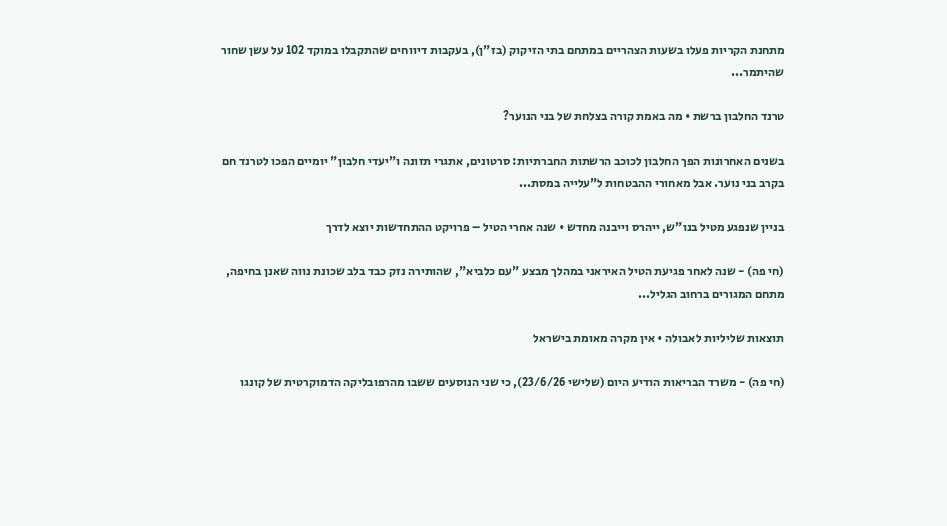מתחנת הקריות פעלו בשעות הצהריים במתחם בתי הזיקוק (בז"ן), בעקבות דיווחים שהתקבלו במוקד 102 על עשן שחור שהיתמר...

טרנד החלבון ברשת • מה באמת קורה בצלחת של בני הנוער?

בשנים האחרונות הפך החלבון לכוכב הרשתות החברתיות: סרטונים, אתגרי תזונה ו"יעדי חלבון" יומיים הפכו לטרנד חם בקרב בני נוער. אבל מאחורי ההבטחות ל"עלייה במסת...

בניין שנפגע מטיל בנו"ש, ייהרס וייבנה מחדש • שנה אחרי הטיל – פרויקט ההתחדשות יוצא לדרך

(חי פה) - שנה לאחר פגיעת הטיל האיראני במהלך מבצע "עם כלביא", שהותירה נזק כבד בלב שכונת נווה שאנן בחיפה, מתחם המגורים ברחוב הגליל...

תוצאות שליליות לאבולה • אין מקרה מאומת בישראל

(חי פה) - משרד הבריאות הודיע היום (שלישי 23/6/26), כי שני הנוסעים ששבו מהרפובליקה הדמוקרטית של קונגו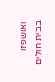ואושפזו בבית חולים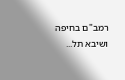רמב"ם בחיפה ושיבא תל...